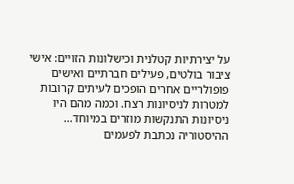על יצירתיות קטלנית וכישלונות הזויים: אישי ציבור בולטים, פעילים חברתיים ואישים פופולריים אחרים הופכים לעיתים קרובות למטרות לניסיונות רצח. וכמה מהם היו ניסיונות התנקשות מוזרים במיוחד…
ההיסטוריה נכתבת לפעמים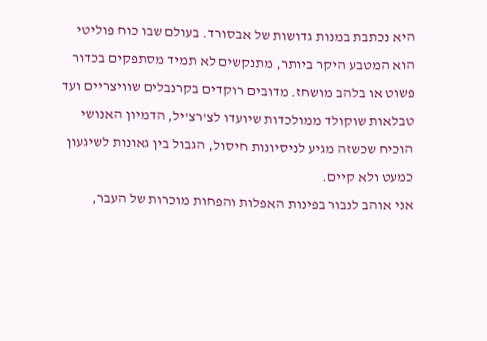היא נכתבת במנות גדושות של אבסורד. בעולם שבו כוח פוליטי הוא המטבע היקר ביותר, מתנקשים לא תמיד מסתפקים בכדור פשוט או בלהב מושחז. מדובים רוקדים בקרנבלים שוויצריים ועד טבלאות שוקולד ממולכדות שיועדו לצ'רצ'יל, הדמיון האנושי הוכיח שכשזה מגיע לניסיונות חיסול, הגבול בין גאונות לשיגעון כמעט ולא קיים.
אני אוהב לנבור בפינות האפלות והפחות מוכרות של העבר,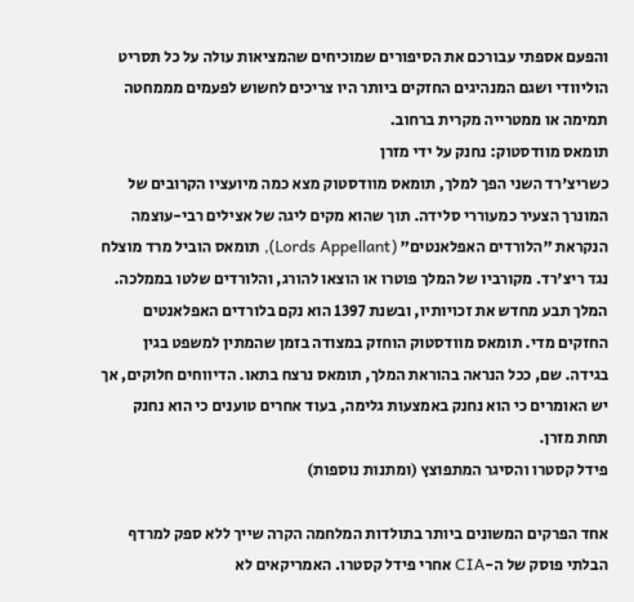והפעם אספתי עבורכם את הסיפורים שמוכיחים שהמציאות עולה על כל תסריט הוליוודי ושגם המנהיגים החזקים ביותר היו צריכים לחשוש לפעמים מממחטה תמימה או ממטרייה מקרית ברחוב.
תומאס מוודסטוק: נחנק על ידי מזרן
כשריצ'רד השני הפך למלך, תומאס מוודסטוק מצא כמה מיועציו הקרובים של המונרך הצעיר כמעוררי סלידה. תוך שהוא מקים ליגה של אצילים רבי-עוצמה הנקראת "הלורדים האפלאנטים" (Lords Appellant), תומאס הוביל מרד מוצלח נגד ריצ'רד. מקורביו של המלך פוטרו או הוצאו להורג, והלורדים שלטו בממלכה.
המלך תבע מחדש את זכויותיו, ובשנת 1397 הוא נקם בלורדים האפלאנטים החזקים מדי. תומאס מוודסטוק הוחזק במצודה בזמן שהמתין למשפט בגין בגידה. שם, ככל הנראה בהוראת המלך, תומאס נרצח בתאו. הדיווחים חלוקים, אך יש האומרים כי הוא נחנק באמצעות גלימה, בעוד אחרים טוענים כי הוא נחנק תחת מזרן.
פידל קסטרו והסיגר המתפוצץ (ומתנות נוספות)

אחד הפרקים המשונים ביותר בתולדות המלחמה הקרה שייך ללא ספק למרדף הבלתי פוסק של ה-CIA אחרי פידל קסטרו. האמריקאים לא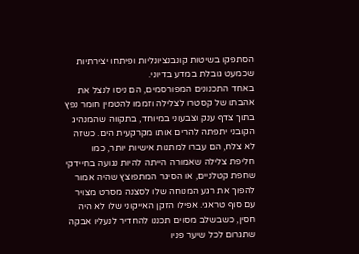הסתפקו בשיטות קונבנציונליות ופיתחו יצירתיות שכמעט גובלת במדע בדיוני.
באחד התכנונים המפורסמים, הם ניסו לנצל את אהבתו של קסטרו לצלילה וזממו להטמין חומר נפץ בתוך צדף ענק וצבעוני במיוחד, בתקווה שהמנהיג הקובני יתפתה להרים אותו מקרקעית הים. כשזה לא צלח, הם עברו למתנות אישיות יותר, כמו חליפת צלילה שאמורה הייתה להיות נגועה בחיידקי שחפת קטלניים, או הסיגר המתפוצץ שהיה אמור להפוך את רגע המנוחה שלו לסצנה מסרט מצויר עם סוף טראגי. אפילו הזקן האייקוני שלו לא היה חסין, כשבשלב מסוים תכננו להחדיר לנעליו אבקה שתגרום לכל שיער פניו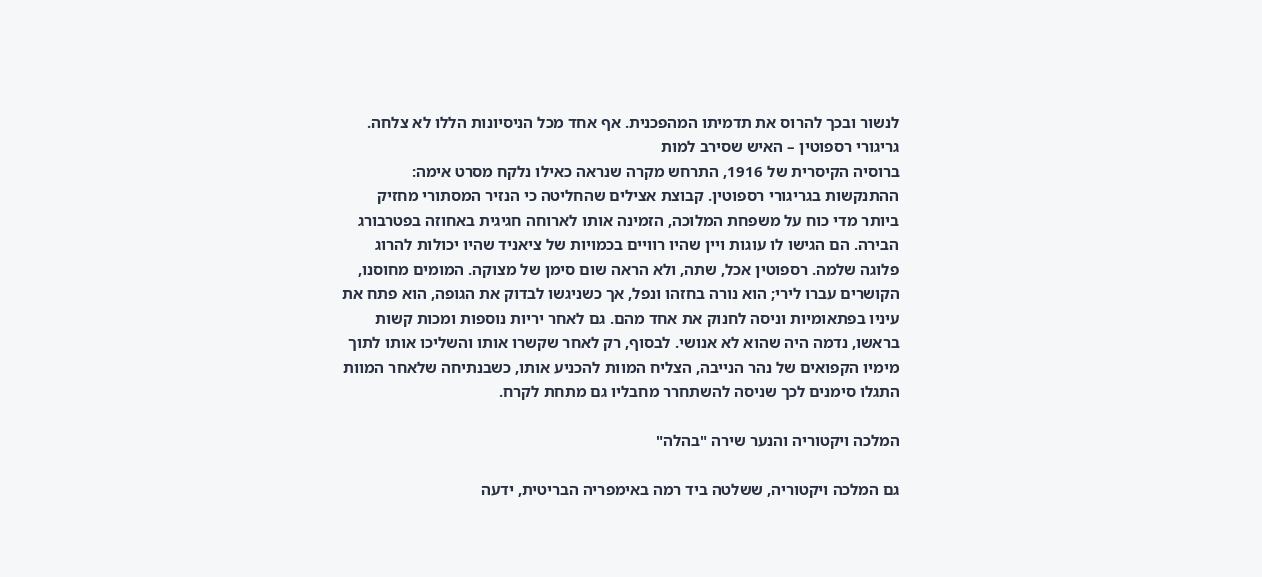לנשור ובכך להרוס את תדמיתו המהפכנית. אף אחד מכל הניסיונות הללו לא צלחה.
גריגורי רספוטין – האיש שסירב למות
ברוסיה הקיסרית של 1916, התרחש מקרה שנראה כאילו נלקח מסרט אימה: ההתנקשות בגריגורי רספוטין. קבוצת אצילים שהחליטה כי הנזיר המסתורי מחזיק ביותר מדי כוח על משפחת המלוכה, הזמינה אותו לארוחה חגיגית באחוזה בפטרבורג הבירה. הם הגישו לו עוגות ויין שהיו רוויים בכמויות של ציאניד שהיו יכולות להרוג פלוגה שלמה. רספוטין אכל, שתה, ולא הראה שום סימן של מצוקה. המומים מחוסנו, הקושרים עברו לירי; הוא נורה בחזהו ונפל, אך כשניגשו לבדוק את הגופה, הוא פתח את עיניו בפתאומיות וניסה לחנוק את אחד מהם. גם לאחר יריות נוספות ומכות קשות בראשו, נדמה היה שהוא לא אנושי. לבסוף, רק לאחר שקשרו אותו והשליכו אותו לתוך מימיו הקפואים של נהר הנייבה, הצליח המוות להכניע אותו, כשבנתיחה שלאחר המוות התגלו סימנים לכך שניסה להשתחרר מחבליו גם מתחת לקרח.

המלכה ויקטוריה והנער שירה "בהלה"

גם המלכה ויקטוריה, ששלטה ביד רמה באימפריה הבריטית, ידעה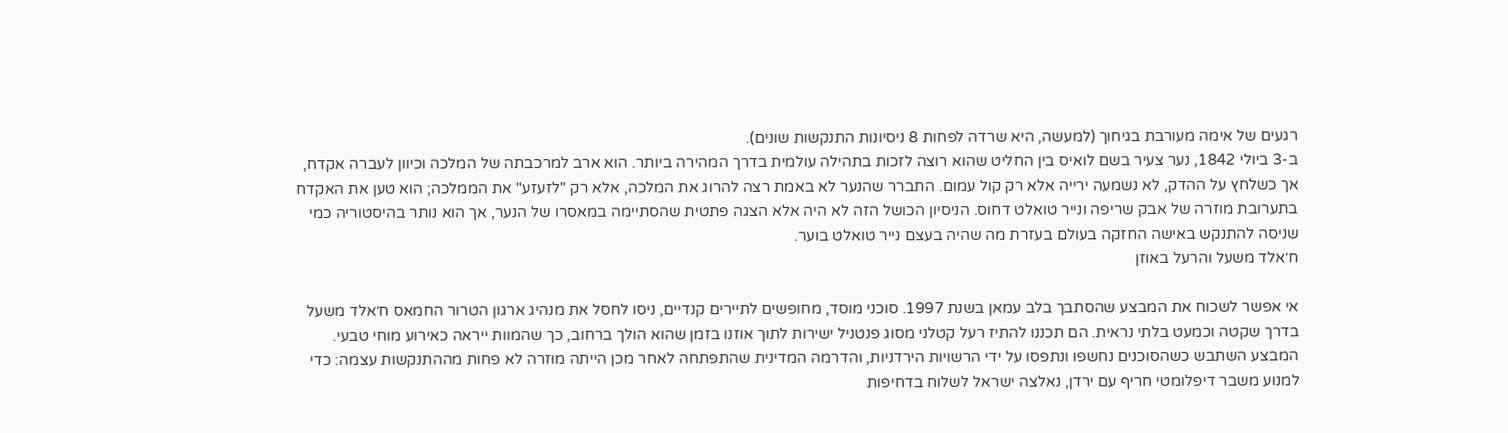רגעים של אימה מעורבת בגיחוך (למעשה, היא שרדה לפחות 8 ניסיונות התנקשות שונים).
ב-3 ביולי 1842, נער צעיר בשם לואיס בין החליט שהוא רוצה לזכות בתהילה עולמית בדרך המהירה ביותר. הוא ארב למרכבתה של המלכה וכיוון לעברה אקדח, אך כשלחץ על ההדק, לא נשמעה ירייה אלא רק קול עמום. התברר שהנער לא באמת רצה להרוג את המלכה, אלא רק "לזעזע" את הממלכה; הוא טען את האקדח בתערובת מוזרה של אבק שריפה ונייר טואלט דחוס. הניסיון הכושל הזה לא היה אלא הצגה פתטית שהסתיימה במאסרו של הנער, אך הוא נותר בהיסטוריה כמי שניסה להתנקש באישה החזקה בעולם בעזרת מה שהיה בעצם נייר טואלט בוער.
ח׳אלד משעל והרעל באוזן

אי אפשר לשכוח את המבצע שהסתבך בלב עמאן בשנת 1997. סוכני מוסד, מחופשים לתיירים קנדיים, ניסו לחסל את מנהיג ארגון הטרור החמאס ח׳אלד משעל בדרך שקטה וכמעט בלתי נראית. הם תכננו להתיז רעל קטלני מסוג פנטניל ישירות לתוך אוזנו בזמן שהוא הולך ברחוב, כך שהמוות ייראה כאירוע מוחי טבעי.
המבצע השתבש כשהסוכנים נחשפו ונתפסו על ידי הרשויות הירדניות, והדרמה המדינית שהתפתחה לאחר מכן הייתה מוזרה לא פחות מההתנקשות עצמה: כדי למנוע משבר דיפלומטי חריף עם ירדן, נאלצה ישראל לשלוח בדחיפות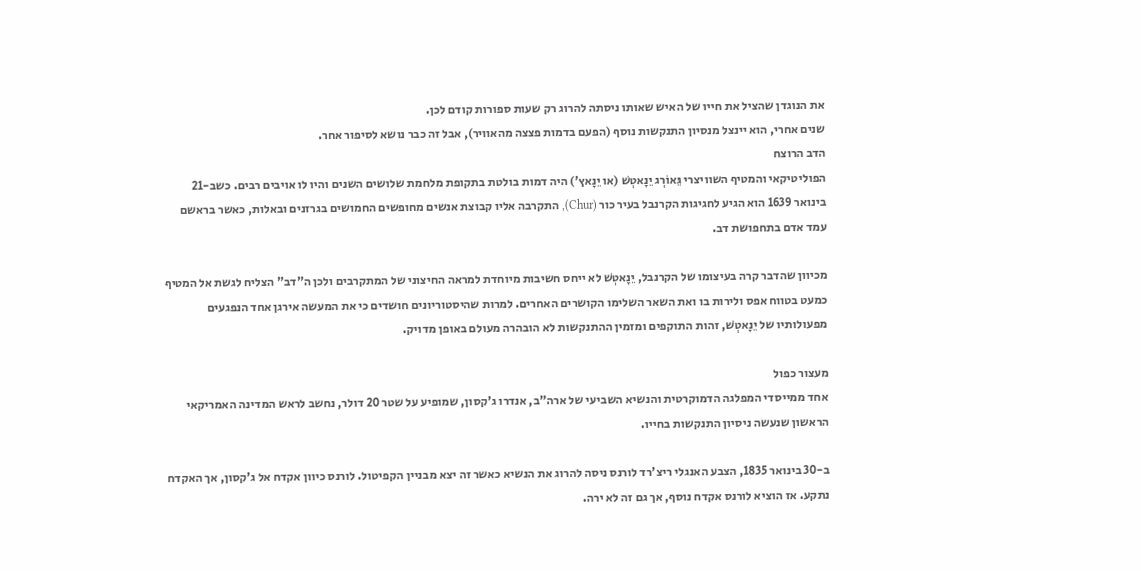את הנוגדן שהציל את חייו של האיש שאותו ניסתה להרוג רק שעות ספורות קודם לכן.
שנים אחרי, הוא יינצל מנסיון התנקשות נוסף (הפעם בדמות פצצה מהאוויר), אבל זה כבר נושא לסיפור אחר.
הדב הרוצח
הפוליטיקאי והמטיף השוויצרי גֵּאוֹרְג יֵנָאטְשׁ (או יֵנָאץ') היה דמות בולטת בתקופת מלחמת שלושים השנים והיו לו אויבים רבים. כשב-21 בינואר 1639 הוא הגיע לחגיגות הקרנבל בעיר כור (Chur), התקרבה אליו קבוצת אנשים מחופשים החמושים בגרזנים ובאלות, כאשר בראשם עמד אדם בתחפושת דב.

מכיוון שהדבר קרה בעיצומו של הקרנבל, יֵנָאטְשׁ לא ייחס חשיבות מיוחדת למראה החיצוני של המתקרבים ולכן ה"דב" הצליח לגשת אל המטיף כמעט בטווח אפס ולירות בו ואת השאר השלימו הקושרים האחרים. למרות שהיסטוריונים חושדים כי את המעשה אירגן אחד הנפגעים מפעולותיו של יֵנָאטְשׁ, זהות התוקפים ומזמין ההתנקשות לא הובהרה מעולם באופן מדויק.

מעצור כפול
אחד ממייסדי המפלגה הדמוקרטית והנשיא השביעי של ארה"ב, אנדרו ג'קסון, שמופיע על שטר 20 דולר, נחשב לראש המדינה האמריקאי הראשון שנעשה ניסיון התנקשות בחייו.

ב-30 בינואר 1835, הצבע האנגלי ריצ'רד לורנס ניסה להרוג את הנשיא כאשר זה יצא מבניין הקפיטול. לורנס כיוון אקדח אל ג'קסון, אך האקדח נתקע. אז הוציא לורנס אקדח נוסף, אך גם זה לא ירה.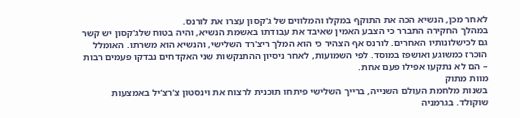לאחר מכן, הנשיא הכה את התוקף במקלו והמלווים של ג'קסון עצרו את לורנס.
במהלך החקירה התברר כי הצבע האמין שאיבד את עבודתו באשמת הנשיא, והיה בטוח שלג'קסון יש קשר גם לכישלונותיו האחרים. לורנס אף הצהיר כי הוא המלך ריצ'רד השלישי, והנשיא הוא משרתו. האומלל הוכרז כמשוגע ואושפז במוסד. לפי השמועות, לאחר ניסיון ההתנקשות שני האקדחים נבדקו פעמים רבות – הם לא נתקעו אפילו פעם אחת.
מוות מתוק
בשנות מלחמת העולם השנייה, ברייך השלישי פיתחו תוכנית לרצוח את וינסטון צ'רצ'יל באמצעות שוקולד. בגרמניה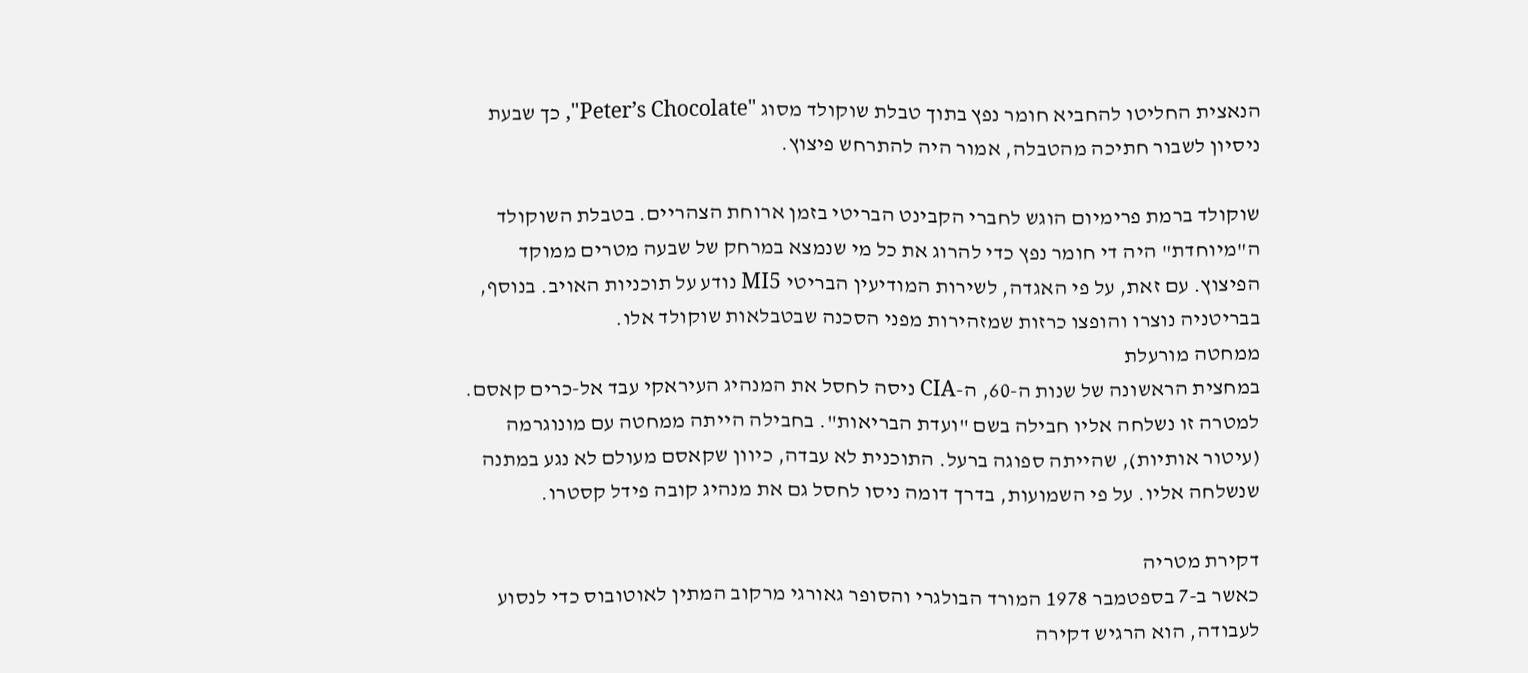הנאצית החליטו להחביא חומר נפץ בתוך טבלת שוקולד מסוג "Peter’s Chocolate", כך שבעת ניסיון לשבור חתיכה מהטבלה, אמור היה להתרחש פיצוץ.

שוקולד ברמת פרימיום הוגש לחברי הקבינט הבריטי בזמן ארוחת הצהריים. בטבלת השוקולד ה"מיוחדת" היה די חומר נפץ כדי להרוג את כל מי שנמצא במרחק של שבעה מטרים ממוקד הפיצוץ. עם זאת, על פי האגדה, לשירות המודיעין הבריטי MI5 נודע על תוכניות האויב. בנוסף, בבריטניה נוצרו והופצו כרזות שמזהירות מפני הסכנה שבטבלאות שוקולד אלו.
ממחטה מורעלת
במחצית הראשונה של שנות ה-60, ה-CIA ניסה לחסל את המנהיג העיראקי עבד אל-כרים קאסם. למטרה זו נשלחה אליו חבילה בשם "ועדת הבריאות". בחבילה הייתה ממחטה עם מונוגרמה (עיטור אותיות), שהייתה ספוגה ברעל. התוכנית לא עבדה, כיוון שקאסם מעולם לא נגע במתנה שנשלחה אליו. על פי השמועות, בדרך דומה ניסו לחסל גם את מנהיג קובה פידל קסטרו.

דקירת מטריה
כאשר ב-7 בספטמבר 1978 המורד הבולגרי והסופר גאורגי מרקוב המתין לאוטובוס כדי לנסוע לעבודה, הוא הרגיש דקירה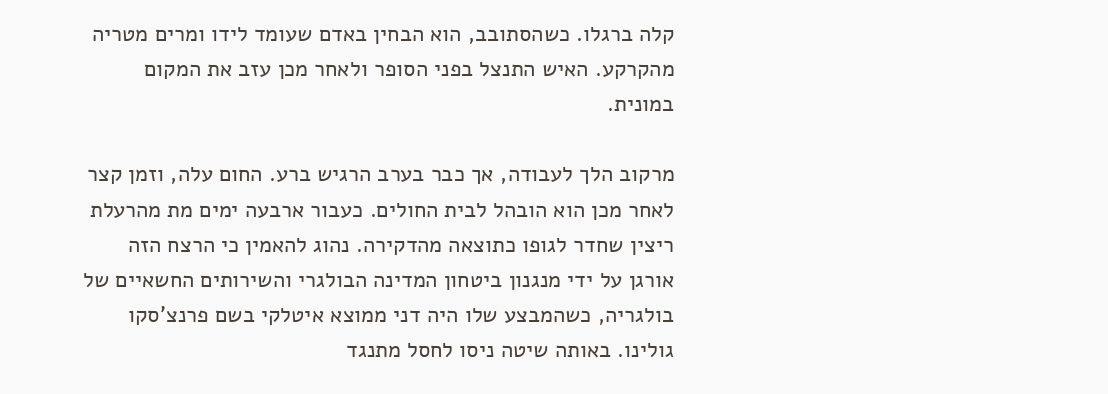קלה ברגלו. כשהסתובב, הוא הבחין באדם שעומד לידו ומרים מטריה מהקרקע. האיש התנצל בפני הסופר ולאחר מכן עזב את המקום במונית.

מרקוב הלך לעבודה, אך כבר בערב הרגיש ברע. החום עלה, וזמן קצר לאחר מכן הוא הובהל לבית החולים. כעבור ארבעה ימים מת מהרעלת ריצין שחדר לגופו כתוצאה מהדקירה. נהוג להאמין כי הרצח הזה אורגן על ידי מנגנון ביטחון המדינה הבולגרי והשירותים החשאיים של בולגריה, כשהמבצע שלו היה דני ממוצא איטלקי בשם פרנצ'סקו גולינו. באותה שיטה ניסו לחסל מתנגד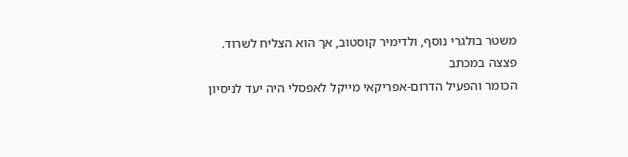משטר בולגרי נוסף, ולדימיר קוסטוב, אך הוא הצליח לשרוד.
פצצה במכתב
הכומר והפעיל הדרום-אפריקאי מייקל לאפסלי היה יעד לניסיון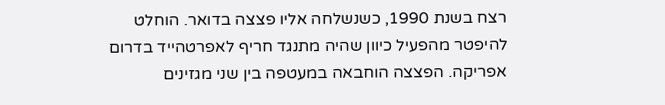רצח בשנת 1990, כשנשלחה אליו פצצה בדואר. הוחלט להיפטר מהפעיל כיוון שהיה מתנגד חריף לאפרטהייד בדרום אפריקה. הפצצה הוחבאה במעטפה בין שני מגזינים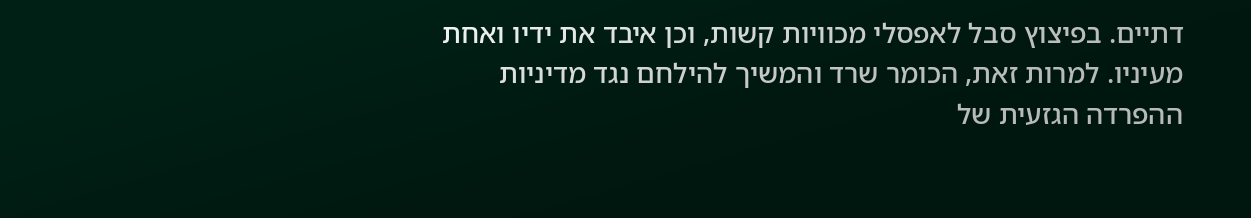דתיים. בפיצוץ סבל לאפסלי מכוויות קשות, וכן איבד את ידיו ואחת מעיניו. למרות זאת, הכומר שרד והמשיך להילחם נגד מדיניות ההפרדה הגזעית של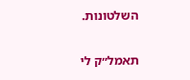השלטונות.

תאמל״ק לי